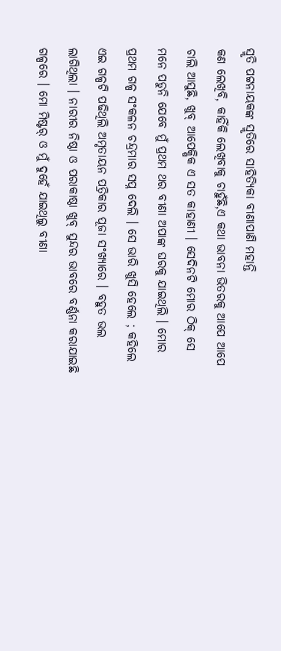ସ୍ମୃତି ପଟ୍ଟନାୟକଙ୍କ ସ୍ମୃତିରେ ସାହିତ୍ୟିକା ବୀଣାପାଣି ମହାନ୍ତି
କଣ ଲେଖିବି, କାହିଁକି ଲେଖିବାକୁ ଚାହୁଁଛି,ଏ କଥା ଭାବନା ଭିତରକୁ ଆପେ ଆପେ ଚାଲି ଆସୁଛି, ଖୁବ୍ ଆପେକ୍ଷିକ ଏ ସତ କାହାଣୀ । ସେଦିନଟି ମୋର ଠିକ୍ ସେ ମନେ ପଡୁନି ଯେବେ ମୁଁ ପ୍ରଥମ ଥର ବୀଣା ଅପାଙ୍କ ଘରକୁ ଯାଇଥିଲି । ମୋର ପ୍ରଥମ ଗଳ୍ପ ସଂକଳନ ଚନ୍ଦ୍ରମାର ସପ୍ନ ଦେଲି । ସେ ଭାରି ଖୁସି ହେଲେ ; କହିଲେ ଏଇ ଗଳ୍ପଟି ପଢିଥିଲି ଅମୃତାୟନ ପତ୍ରିକାର ପୂଜା ସଂଖ୍ୟାରେ । ବହୁତ ଭଲ ଲାଗିଥିଲା । ନାରୀର ନିଷ୍ଠା ଓ ପରାକାଷ୍ଠା ଖୁବ୍ ସୁନ୍ଦର ଭାବରେ ବର୍ଣ୍ଣନା କରାଯାଇଛି ଗଳ୍ପରେ । ମୋ ମିଷ୍ଟର୍ ଓ ମୁଁ ଦୁହେଁ ଯାଇଥିଲୁ ବୀଣା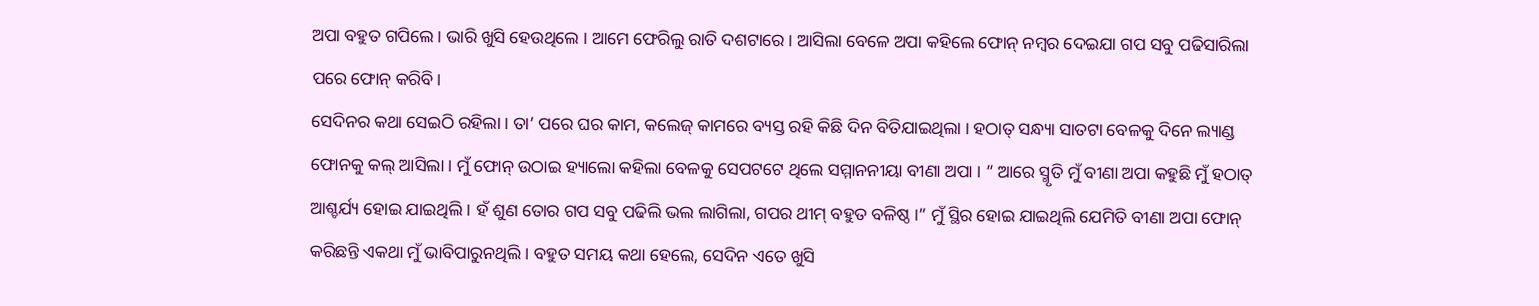ଅପା ବହୁତ ଗପିଲେ । ଭାରି ଖୁସି ହେଉଥିଲେ । ଆମେ ଫେରିଲୁ ରାତି ଦଶଟାରେ । ଆସିଲା ବେଳେ ଅପା କହିଲେ ଫୋନ୍ ନମ୍ବର ଦେଇଯା ଗପ ସବୁ ପଢିସାରିଲା ପରେ ଫୋନ୍ କରିବି।
ସେଦିନର କଥା ସେଇଠି ରହିଲା । ତା’ ପରେ ଘର କାମ, କଲେଜ୍ କାମରେ ବ୍ୟସ୍ତ ରହି କିଛି ଦିନ ବିତିଯାଇଥିଲା । ହଠାତ୍ ସନ୍ଧ୍ୟା ସାତଟା ବେଳକୁ ଦିନେ ଲ୍ୟାଣ୍ଡ ଫୋନକୁ କଲ୍ ଆସିଲା । ମୁଁ ଫୋନ୍ ଉଠାଇ ହ୍ୟାଲୋ କହିଲା ବେଳକୁ ସେପଟଟେ ଥିଲେ ସମ୍ମାନନୀୟା ବୀଣା ଅପା । ” ଆରେ ସ୍ମୃତି ମୁଁ ବୀଣା ଅପା କହୁଛି ମୁଁ ହଠାତ୍ ଆଶ୍ଚର୍ଯ୍ୟ ହୋଇ ଯାଇଥିଲି । ହଁ ଶୁଣ ତୋର ଗପ ସବୁ ପଢିଲି ଭଲ ଲାଗିଲା, ଗପର ଥୀମ୍ ବହୁତ ବଳିଷ୍ଠ ।” ମୁଁ ସ୍ଥିର ହୋଇ ଯାଇଥିଲି ଯେମିତି ବୀଣା ଅପା ଫୋନ୍ କରିଛନ୍ତି ଏକଥା ମୁଁ ଭାବିପାରୁନଥିଲି । ବହୁତ ସମୟ କଥା ହେଲେ, ସେଦିନ ଏତେ ଖୁସି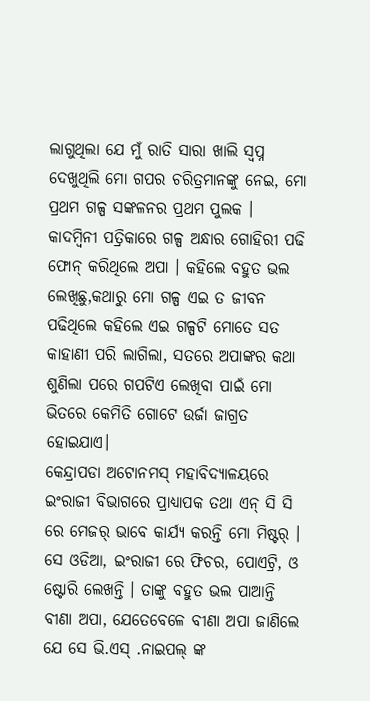ଲାଗୁଥିଲା ଯେ ମୁଁ ରାତି ସାରା ଖାଲି ସ୍ବପ୍ନ ଦେଖୁଥିଲି ମୋ ଗପର ଚରିତ୍ରମାନଙ୍କୁ ନେଇ, ମୋ ପ୍ରଥମ ଗଳ୍ପ ସଙ୍କଳନର ପ୍ରଥମ ପୁଲକ ।
କାଦମ୍ବିନୀ ପତ୍ରିକାରେ ଗଳ୍ପ ଅନ୍ଧାର ଗୋହିରୀ ପଢି ଫୋନ୍ କରିଥିଲେ ଅପା । କହିଲେ ବହୁତ ଭଲ ଲେଖିଛୁ,କଥାରୁ ମୋ ଗଳ୍ପ ଏଇ ତ ଜୀବନ ପଢିଥିଲେ କହିଲେ ଏଇ ଗଳ୍ପଟି ମୋତେ ସତ କାହାଣୀ ପରି ଲାଗିଲା, ସତରେ ଅପାଙ୍କର କଥା ଶୁଣିଲା ପରେ ଗପଟିଏ ଲେଖିବା ପାଇଁ ମୋ ଭିତରେ କେମିତି ଗୋଟେ ଉର୍ଜା ଜାଗ୍ରତ ହୋଇଯାଏ।
କେନ୍ଦ୍ରାପଡା ଅଟୋନମସ୍ ମହାବିଦ୍ୟାଳୟରେ ଇଂରାଜୀ ବିଭାଗରେ ପ୍ରାଧ୍ୟାପକ ତଥା ଏନ୍ ସି ସି ରେ ମେଜର୍ ଭାବେ କାର୍ଯ୍ୟ କରନ୍ତି ମୋ ମିଷ୍ଟର୍ । ସେ ଓଡିଆ, ଇଂରାଜୀ ରେ ଫିଚର, ପୋଏଟ୍ରି, ଓ ଷ୍ଟୋରି ଲେଖନ୍ତି । ତାଙ୍କୁ ବହୁତ ଭଲ ପାଆନ୍ତି ବୀଣା ଅପା, ଯେତେବେଳେ ବୀଣା ଅପା ଜାଣିଲେ ଯେ ସେ ଭି.ଏସ୍ .ନାଇପଲ୍ ଙ୍କ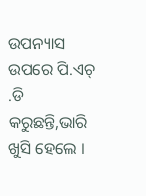ଉପନ୍ୟାସ ଉପରେ ପି.ଏଚ୍ .ଡି କରୁଛନ୍ତି,ଭାରି ଖୁସି ହେଲେ ।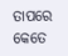ତାପରେ କେତେ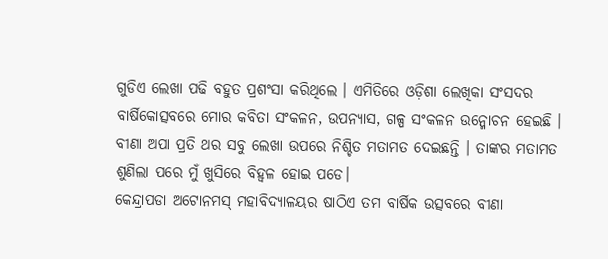ଗୁଡିଏ ଲେଖା ପଢି ବହୁତ ପ୍ରଶଂସା କରିଥିଲେ । ଏମିତିରେ ଓଡ଼ିଶା ଲେଖିକା ସଂସଦର ବାର୍ଷିକୋତ୍ସବରେ ମୋର କବିତା ସଂକଳନ, ଉପନ୍ୟାସ, ଗଳ୍ପ ସଂକଳନ ଉନ୍ମୋଚନ ହେଇଛି । ବୀଣା ଅପା ପ୍ରତି ଥର ସବୁ ଲେଖା ଉପରେ ନିଶ୍ଚିତ ମତାମତ ଦେଇଛନ୍ତି । ତାଙ୍କର ମତାମତ ଶୁଣିଲା ପରେ ମୁଁ ଖୁସିରେ ବିହ୍ୱଳ ହୋଇ ପଡେ।
କେନ୍ଦ୍ରାପଡା ଅଟୋନମସ୍ ମହାବିଦ୍ୟାଳୟର ଷାଠିଏ ତମ ବାର୍ଷିକ ଉତ୍ସବରେ ବୀଣା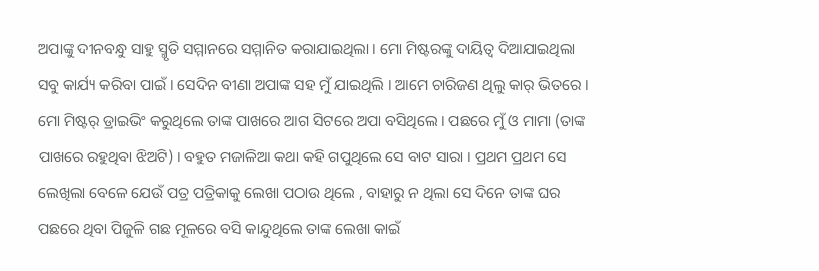ଅପାଙ୍କୁ ଦୀନବନ୍ଧୁ ସାହୁ ସ୍ମୃତି ସମ୍ମାନରେ ସମ୍ମାନିତ କରାଯାଇଥିଲା । ମୋ ମିଷ୍ଟରଙ୍କୁ ଦାୟିତ୍ୱ ଦିଆଯାଇଥିଲା ସବୁ କାର୍ଯ୍ୟ କରିବା ପାଇଁ । ସେଦିନ ବୀଣା ଅପାଙ୍କ ସହ ମୁଁ ଯାଇଥିଲି । ଆମେ ଚାରିଜଣ ଥିଲୁ କାର୍ ଭିତରେ । ମୋ ମିଷ୍ଟର୍ ଡ୍ରାଇଭିଂ କରୁଥିଲେ ତାଙ୍କ ପାଖରେ ଆଗ ସିଟରେ ଅପା ବସିଥିଲେ । ପଛରେ ମୁଁ ଓ ମାମା (ତାଙ୍କ ପାଖରେ ରହୁଥିବା ଝିଅଟି) । ବହୁତ ମଜାଳିଆ କଥା କହି ଗପୁଥିଲେ ସେ ବାଟ ସାରା । ପ୍ରଥମ ପ୍ରଥମ ସେ ଲେଖିଲା ବେଳେ ଯେଉଁ ପତ୍ର ପତ୍ରିକାକୁ ଲେଖା ପଠାଉ ଥିଲେ , ବାହାରୁ ନ ଥିଲା ସେ ଦିନେ ତାଙ୍କ ଘର ପଛରେ ଥିବା ପିଜୁଳି ଗଛ ମୂଳରେ ବସି କାନ୍ଦୁଥିଲେ ତାଙ୍କ ଲେଖା କାଇଁ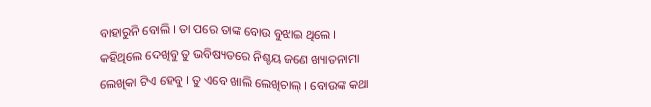ବାହାରୁନି ବୋଲି । ତା ପରେ ତାଙ୍କ ବୋଉ ବୁଝାଇ ଥିଲେ । କହିଥିଲେ ଦେଖିବୁ ତୁ ଭବିଷ୍ୟତରେ ନିଶ୍ଚୟ ଜଣେ ଖ୍ୟାତନାମା ଲେଖିକା ଟିଏ ହେବୁ । ତୁ ଏବେ ଖାଲି ଲେଖିଚାଲ୍ । ବୋଉଙ୍କ କଥା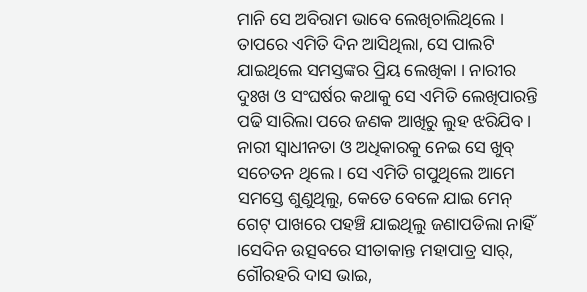ମାନି ସେ ଅବିରାମ ଭାବେ ଲେଖିଚାଲିଥିଲେ । ତାପରେ ଏମିତି ଦିନ ଆସିଥିଲା, ସେ ପାଲଟି ଯାଇଥିଲେ ସମସ୍ତଙ୍କର ପ୍ରିୟ ଲେଖିକା । ନାରୀର ଦୁଃଖ ଓ ସଂଘର୍ଷର କଥାକୁ ସେ ଏମିତି ଲେଖିପାରନ୍ତି ପଢି ସାରିଲା ପରେ ଜଣକ ଆଖିରୁ ଲୁହ ଝରିଯିବ ।
ନାରୀ ସ୍ବାଧୀନତା ଓ ଅଧିକାରକୁ ନେଇ ସେ ଖୁବ୍ ସଚେତନ ଥିଲେ । ସେ ଏମିତି ଗପୁଥିଲେ ଆମେ ସମସ୍ତେ ଶୁଣୁଥିଲୁ, କେତେ ବେଳେ ଯାଇ ମେନ୍ ଗେଟ୍ ପାଖରେ ପହଞ୍ଚି ଯାଇଥିଲୁ ଜଣାପଡିଲା ନାହିଁ ।ସେଦିନ ଉତ୍ସବରେ ସୀତାକାନ୍ତ ମହାପାତ୍ର ସାର୍, ଗୌରହରି ଦାସ ଭାଇ,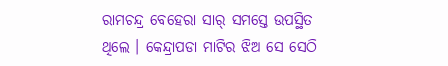ରାମଚନ୍ଦ୍ର ବେହେରା ସାର୍ ସମସ୍ତେ ଉପସ୍ଥିତ ଥିଲେ । କେନ୍ଦ୍ରାପଡା ମାଟିର ଝିଅ ସେ ସେଠି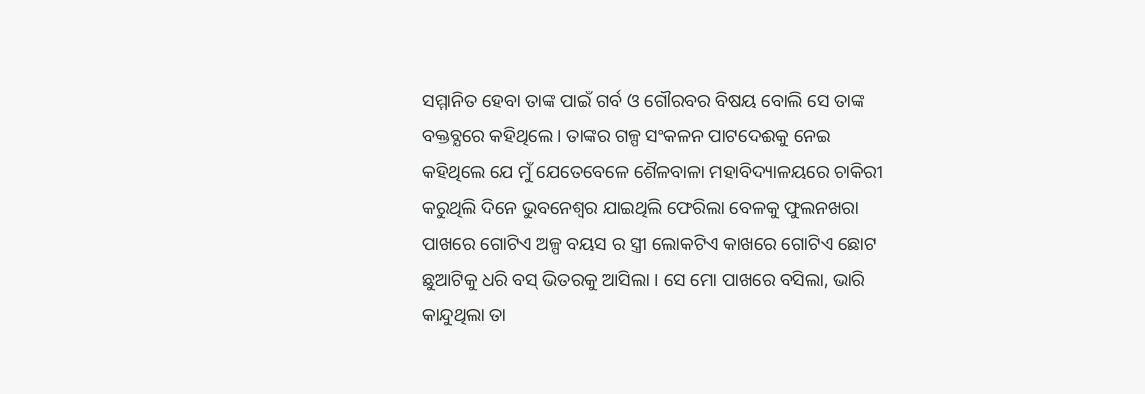ସମ୍ମାନିତ ହେବା ତାଙ୍କ ପାଇଁ ଗର୍ବ ଓ ଗୌରବର ବିଷୟ ବୋଲି ସେ ତାଙ୍କ ବକ୍ତବ୍ଯରେ କହିଥିଲେ । ତାଙ୍କର ଗଳ୍ପ ସଂକଳନ ପାଟଦେଈକୁ ନେଇ କହିଥିଲେ ଯେ ମୁଁ ଯେତେବେଳେ ଶୈଳବାଳା ମହାବିଦ୍ୟାଳୟରେ ଚାକିରୀ କରୁଥିଲି ଦିନେ ଭୁବନେଶ୍ବର ଯାଇଥିଲି ଫେରିଲା ବେଳକୁ ଫୁଲନଖରା ପାଖରେ ଗୋଟିଏ ଅଳ୍ପ ବୟସ ର ସ୍ତ୍ରୀ ଲୋକଟିଏ କାଖରେ ଗୋଟିଏ ଛୋଟ ଛୁଆଟିକୁ ଧରି ବସ୍ ଭିତରକୁ ଆସିଲା । ସେ ମୋ ପାଖରେ ବସିଲା, ଭାରି କାନ୍ଦୁଥିଲା ତା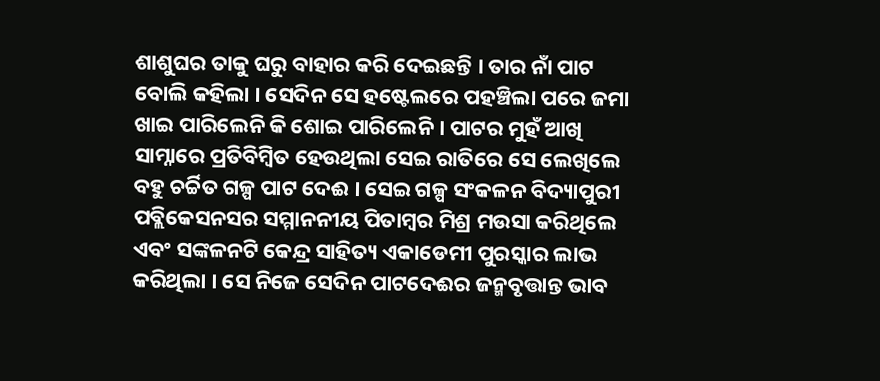ଶାଶୁଘର ତାକୁ ଘରୁ ବାହାର କରି ଦେଇଛନ୍ତି । ତାର ନାଁ ପାଟ ବୋଲି କହିଲା । ସେଦିନ ସେ ହଷ୍ଟେଲରେ ପହଞ୍ଚିଲା ପରେ ଜମା ଖାଇ ପାରିଲେନି କି ଶୋଇ ପାରିଲେନି । ପାଟର ମୁହଁ ଆଖି ସାମ୍ନାରେ ପ୍ରତିବିମ୍ବିତ ହେଉଥିଲା ସେଇ ରାତିରେ ସେ ଲେଖିଲେ ବହୁ ଚର୍ଚ୍ଚିତ ଗଳ୍ପ ପାଟ ଦେଈ । ସେଇ ଗଳ୍ପ ସଂକଳନ ବିଦ୍ୟାପୁରୀ ପବ୍ଲିକେସନସର ସମ୍ମାନନୀୟ ପିତାମ୍ବର ମିଶ୍ର ମଉସା କରିଥିଲେ ଏବଂ ସଙ୍କଳନଟି କେନ୍ଦ୍ର ସାହିତ୍ୟ ଏକାଡେମୀ ପୁରସ୍କାର ଲାଭ କରିଥିଲା । ସେ ନିଜେ ସେଦିନ ପାଟଦେଈର ଜନ୍ମବୃତ୍ତାନ୍ତ ଭାବ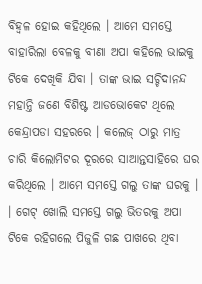ବିହ୍ଵଳ ହୋଇ କହିଥିଲେ । ଆମେ ସମସ୍ତେ ବାହାରିଲା ବେଳକୁ ବୀଣା ଅପା କହିଲେ ଭାଇକୁ ଟିକେ ଦେଖିକି ଯିବା । ତାଙ୍କ ଭାଇ ସଚ୍ଚିଦାନନ୍ଦ ମହାନ୍ତି ଜଣେ ବିଶିଷ୍ଟ ଆଡଭୋକେଟ ଥିଲେ କେନ୍ଦ୍ରାପଡା ସହରରେ । କଲେଜ୍ ଠାରୁ ମାତ୍ର ଚାରି କିଲୋମିଟର ଦୂରରେ ସାଆନ୍ତସାହିରେ ଘର କରିଥିଲେ । ଆମେ ସମସ୍ତେ ଗଲୁ ତାଙ୍କ ଘରକୁ । । ଗେଟ୍ ଖୋଲି ସମସ୍ତେ ଗଲୁ ଭିତରକୁ ଅପା ଟିକେ ରହିଗଲେ ପିଜୁଳି ଗଛ ପାଖରେ ଥିବା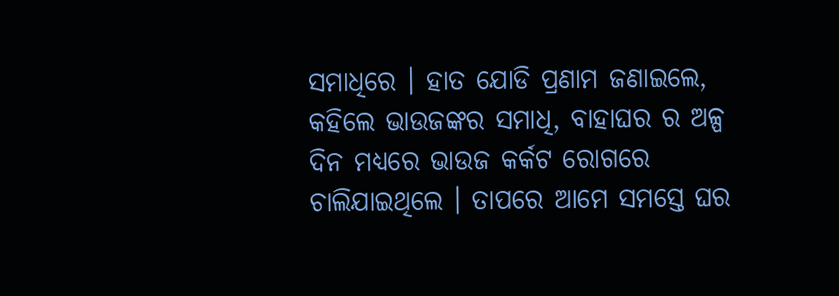ସମାଧିରେ । ହାତ ଯୋଡି ପ୍ରଣାମ ଜଣାଇଲେ, କହିଲେ ଭାଉଜଙ୍କର ସମାଧି, ବାହାଘର ର ଅଳ୍ପ ଦିନ ମଧ୍ୟରେ ଭାଉଜ କର୍କଟ ରୋଗରେ ଚାଲିଯାଇଥିଲେ । ତାପରେ ଆମେ ସମସ୍ତେ ଘର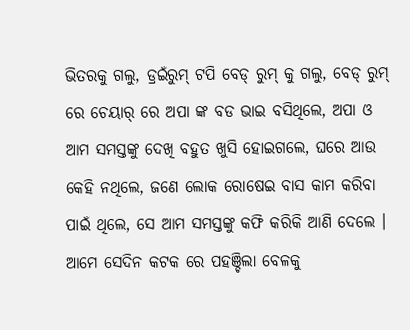ଭିତରକୁ ଗଲୁ, ଡ୍ରଇଁରୁମ୍ ଟପି ବେଡ୍ ରୁମ୍ କୁ ଗଲୁ, ବେଡ୍ ରୁମ୍ ରେ ଚେୟାର୍ ରେ ଅପା ଙ୍କ ବଡ ଭାଇ ବସିଥିଲେ, ଅପା ଓ ଆମ ସମସ୍ତଙ୍କୁ ଦେଖି ବହୁତ ଖୁସି ହୋଇଗଲେ, ଘରେ ଆଉ କେହି ନଥିଲେ, ଜଣେ ଲୋକ ରୋଷେଇ ବାସ କାମ କରିବା ପାଇଁ ଥିଲେ, ସେ ଆମ ସମସ୍ତଙ୍କୁ କଫି କରିକି ଆଣି ଦେଲେ । ଆମେ ସେଦିନ କଟକ ରେ ପହଞ୍ଚିଲା ବେଳକୁ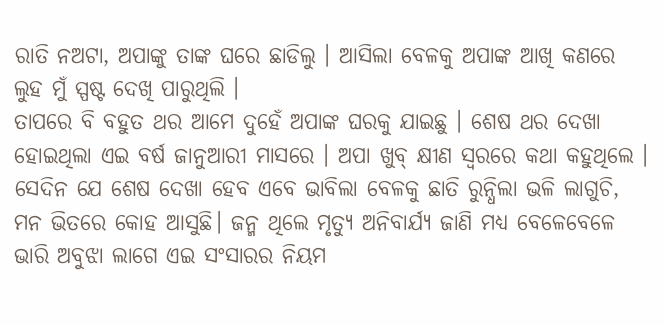ରାତି ନଅଟା, ଅପାଙ୍କୁ ତାଙ୍କ ଘରେ ଛାଡିଲୁ । ଆସିଲା ବେଳକୁ ଅପାଙ୍କ ଆଖି କଣରେ ଲୁହ ମୁଁ ସ୍ପଷ୍ଟ ଦେଖି ପାରୁଥିଲି ।
ତାପରେ ବି ବହୁତ ଥର ଆମେ ଦୁହେଁ ଅପାଙ୍କ ଘରକୁ ଯାଇଛୁ । ଶେଷ ଥର ଦେଖା ହୋଇଥିଲା ଏଇ ବର୍ଷ ଜାନୁଆରୀ ମାସରେ । ଅପା ଖୁବ୍ କ୍ଷୀଣ ସ୍ବରରେ କଥା କହୁଥିଲେ । ସେଦିନ ଯେ ଶେଷ ଦେଖା ହେବ ଏବେ ଭାବିଲା ବେଳକୁ ଛାତି ରୁନ୍ଧିଲା ଭଳି ଲାଗୁଚି, ମନ ଭିତରେ କୋହ ଆସୁଛି। ଜନ୍ମ ଥିଲେ ମୃତ୍ୟୁ ଅନିବାର୍ଯ୍ୟ ଜାଣି ମଧ୍ୟ ବେଳେବେଳେ ଭାରି ଅବୁଝା ଲାଗେ ଏଇ ସଂସାରର ନିୟମ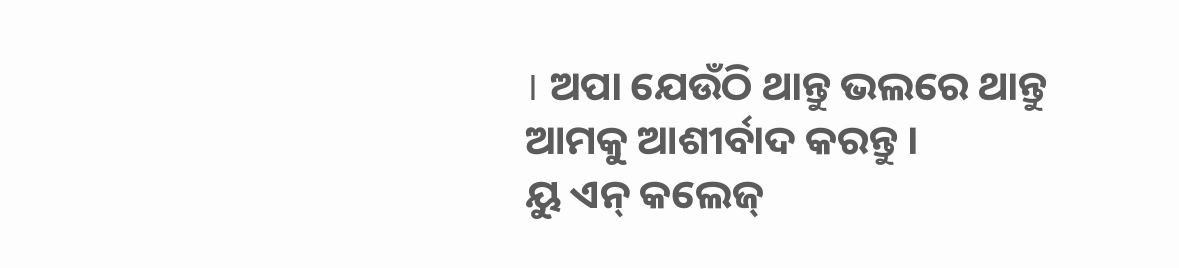। ଅପା ଯେଉଁଠି ଥାନ୍ତୁ ଭଲରେ ଥାନ୍ତୁ ଆମକୁ ଆଶୀର୍ବାଦ କରନ୍ତୁ ।
ୟୁ ଏନ୍ କଲେଜ୍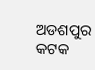ଅଡଶପୁର କଟକ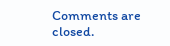Comments are closed.